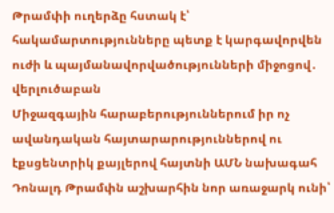Թրամփի ուղերձը հստակ է՝ հակամարտությունները պետք է կարգավորվեն ուժի և պայմանավորվածությունների միջոցով․ վերլուծաբան
Միջազգային հարաբերություններում իր ոչ ավանդական հայտարարություններով ու էքսցենտրիկ քայլերով հայտնի ԱՄՆ նախագահ Դոնալդ Թրամփն աշխարհին նոր առաջարկ ունի՝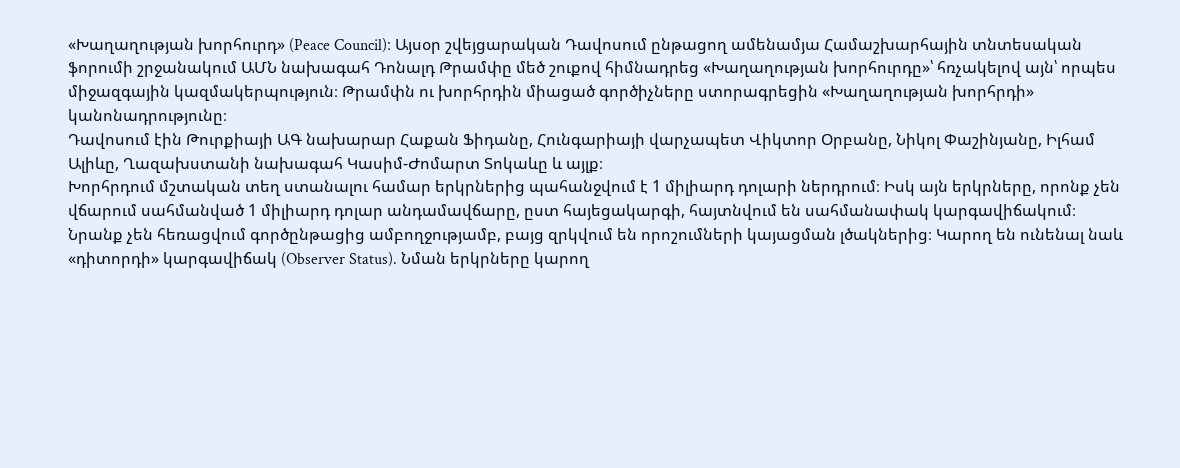«Խաղաղության խորհուրդ» (Peace Council)։ Այսօր շվեյցարական Դավոսում ընթացող ամենամյա Համաշխարհային տնտեսական ֆորումի շրջանակում ԱՄՆ նախագահ Դոնալդ Թրամփը մեծ շուքով հիմնադրեց «Խաղաղության խորհուրդը»՝ հռչակելով այն՝ որպես միջազգային կազմակերպություն։ Թրամփն ու խորհրդին միացած գործիչները ստորագրեցին «Խաղաղության խորհրդի» կանոնադրությունը։
Դավոսում էին Թուրքիայի ԱԳ նախարար Հաքան Ֆիդանը, Հունգարիայի վարչապետ Վիկտոր Օրբանը, Նիկոլ Փաշինյանը, Իլհամ Ալիևը, Ղազախստանի նախագահ Կասիմ-Ժոմարտ Տոկաևը և այլք։
Խորհրդում մշտական տեղ ստանալու համար երկրներից պահանջվում է 1 միլիարդ դոլարի ներդրում։ Իսկ այն երկրները, որոնք չեն վճարում սահմանված 1 միլիարդ դոլար անդամավճարը, ըստ հայեցակարգի, հայտնվում են սահմանափակ կարգավիճակում։ Նրանք չեն հեռացվում գործընթացից ամբողջությամբ, բայց զրկվում են որոշումների կայացման լծակներից։ Կարող են ունենալ նաև «դիտորդի» կարգավիճակ (Observer Status). Նման երկրները կարող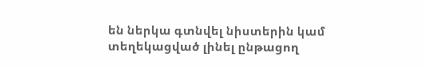են ներկա գտնվել նիստերին կամ տեղեկացված լինել ընթացող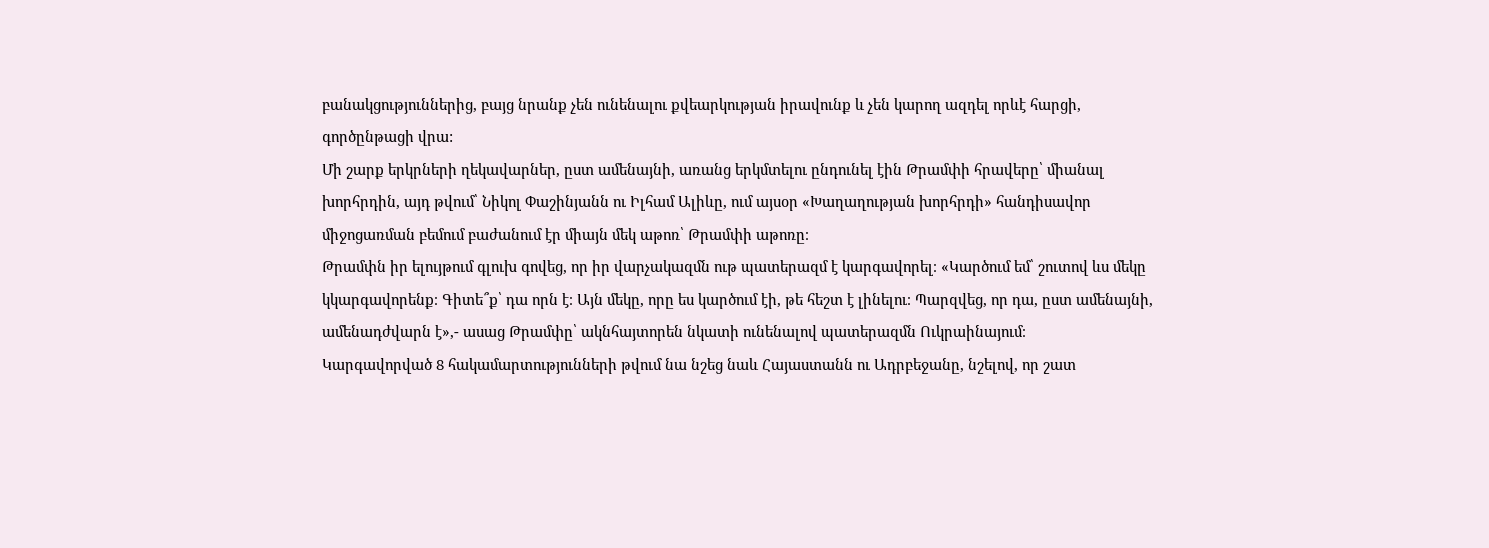բանակցություններից, բայց նրանք չեն ունենալու քվեարկության իրավունք և չեն կարող ազդել որևէ հարցի, գործընթացի վրա:
Մի շարք երկրների ղեկավարներ, ըստ ամենայնի, առանց երկմտելու ընդունել էին Թրամփի հրավերը՝ միանալ խորհրդին, այդ թվում՝ Նիկոլ Փաշինյանն ու Իլհամ Ալիևը, ում այսօր «Խաղաղության խորհրդի» հանդիսավոր միջոցառման բեմում բաժանում էր միայն մեկ աթոռ՝ Թրամփի աթոռը։
Թրամփն իր ելույթում գլուխ գովեց, որ իր վարչակազմն ութ պատերազմ է կարգավորել։ «Կարծում եմ՝ շուտով ևս մեկը կկարգավորենք։ Գիտե՞ք՝ դա որն է։ Այն մեկը, որը ես կարծում էի, թե հեշտ է լինելու։ Պարզվեց, որ դա, ըստ ամենայնի, ամենադժվարն է»,- ասաց Թրամփը՝ ակնհայտորեն նկատի ունենալով պատերազմն Ուկրաինայում։
Կարգավորված 8 հակամարտությունների թվում նա նշեց նաև Հայաստանն ու Ադրբեջանը, նշելով, որ շատ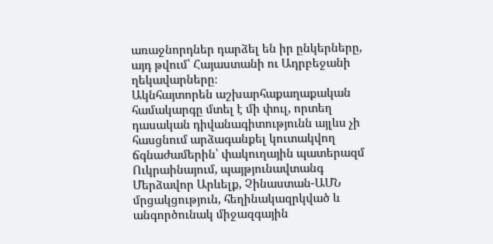առաջնորդներ դարձել են իր ընկերները, այդ թվում՝ Հայաստանի ու Ադրբեջանի ղեկավարները։
Ակնհայտորեն աշխարհաքաղաքական համակարգը մտել է մի փուլ, որտեղ դասական դիվանագիտությունն այլևս չի հասցնում արձագանքել կուտակվող ճգնաժամերին՝ փակուղային պատերազմ Ուկրաինայում, պայթյունավտանգ Մերձավոր Արևելք, Չինաստան-ԱՄՆ մրցակցություն, հեղինակազրկված և անգործունակ միջազգային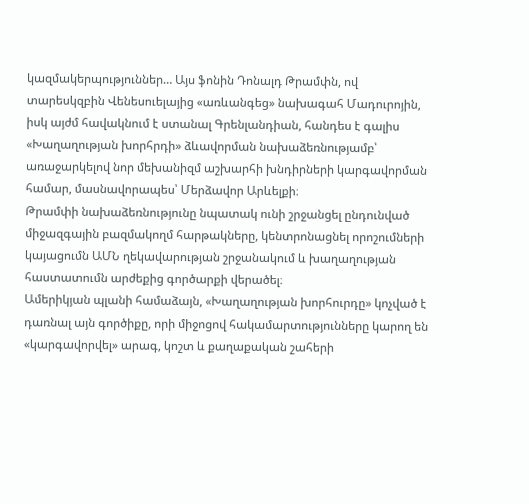կազմակերպություններ… Այս ֆոնին Դոնալդ Թրամփն, ով տարեսկզբին Վենեսուելայից «առևանգեց» նախագահ Մադուրոյին, իսկ այժմ հավակնում է ստանալ Գրենլանդիան, հանդես է գալիս «Խաղաղության խորհրդի» ձևավորման նախաձեռնությամբ՝ առաջարկելով նոր մեխանիզմ աշխարհի խնդիրների կարգավորման համար, մասնավորապես՝ Մերձավոր Արևելքի։
Թրամփի նախաձեռնությունը նպատակ ունի շրջանցել ընդունված միջազգային բազմակողմ հարթակները, կենտրոնացնել որոշումների կայացումն ԱՄՆ ղեկավարության շրջանակում և խաղաղության հաստատումն արժեքից գործարքի վերածել։
Ամերիկյան պլանի համաձայն, «Խաղաղության խորհուրդը» կոչված է դառնալ այն գործիքը, որի միջոցով հակամարտությունները կարող են «կարգավորվել» արագ, կոշտ և քաղաքական շահերի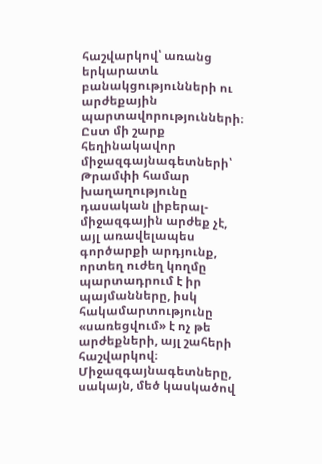հաշվարկով՝ առանց երկարատև բանակցությունների ու արժեքային պարտավորությունների։ Ըստ մի շարք հեղինակավոր միջազգայնագետների՝ Թրամփի համար խաղաղությունը դասական լիբերալ-միջազգային արժեք չէ, այլ առավելապես գործարքի արդյունք, որտեղ ուժեղ կողմը պարտադրում է իր պայմանները, իսկ հակամարտությունը «սառեցվում» է ոչ թե արժեքների, այլ շահերի հաշվարկով։ Միջազգայնագետները, սակայն, մեծ կասկածով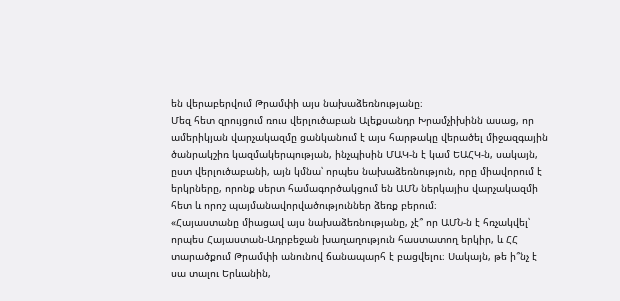են վերաբերվում Թրամփի այս նախաձեռնությանը։
Մեզ հետ զրույցում ռուս վերլուծաբան Ալեքսանդր Խրամչիխինն ասաց, որ ամերիկյան վարչակազմը ցանկանում է այս հարթակը վերածել միջազգային ծանրակշիռ կազմակերպության, ինչպիսին ՄԱԿ-ն է կամ ԵԱՀԿ-ն, սակայն, ըստ վերլուծաբանի, այն կմնա՝ որպես նախաձեռնություն, որը միավորում է երկրները, որոնք սերտ համագործակցում են ԱՄՆ ներկայիս վարչակազմի հետ և որոշ պայմանավորվածություններ ձեռք բերում։
«Հայաստանը միացավ այս նախաձեռնությանը, չէ՞ որ ԱՄՆ-ն է հռչակվել՝ որպես Հայաստան-Ադրբեջան խաղաղություն հաստատող երկիր, և ՀՀ տարածքում Թրամփի անունով ճանապարհ է բացվելու։ Սակայն, թե ի՞նչ է սա տալու Երևանին,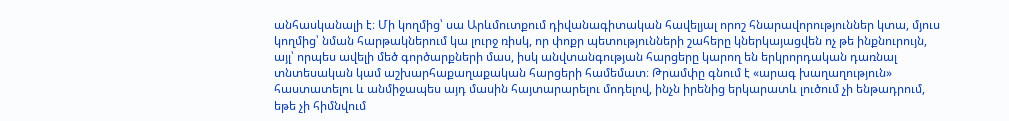անհասկանալի է։ Մի կողմից՝ սա Արևմուտքում դիվանագիտական հավելյալ որոշ հնարավորություններ կտա, մյուս կողմից՝ նման հարթակներում կա լուրջ ռիսկ, որ փոքր պետությունների շահերը կներկայացվեն ոչ թե ինքնուրույն, այլ՝ որպես ավելի մեծ գործարքների մաս, իսկ անվտանգության հարցերը կարող են երկրորդական դառնալ տնտեսական կամ աշխարհաքաղաքական հարցերի համեմատ։ Թրամփը գնում է «արագ խաղաղություն» հաստատելու և անմիջապես այդ մասին հայտարարելու մոդելով, ինչն իրենից երկարատև լուծում չի ենթադրում, եթե չի հիմնվում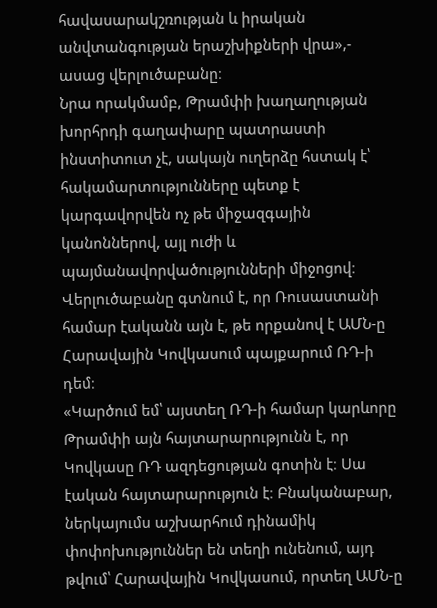հավասարակշռության և իրական անվտանգության երաշխիքների վրա»,- ասաց վերլուծաբանը։
Նրա որակմամբ, Թրամփի խաղաղության խորհրդի գաղափարը պատրաստի ինստիտուտ չէ, սակայն ուղերձը հստակ է՝ հակամարտությունները պետք է կարգավորվեն ոչ թե միջազգային կանոններով, այլ ուժի և պայմանավորվածությունների միջոցով։
Վերլուծաբանը գտնում է, որ Ռուսաստանի համար էականն այն է, թե որքանով է ԱՄՆ-ը Հարավային Կովկասում պայքարում ՌԴ-ի դեմ։
«Կարծում եմ՝ այստեղ ՌԴ-ի համար կարևորը Թրամփի այն հայտարարությունն է, որ Կովկասը ՌԴ ազդեցության գոտին է։ Սա էական հայտարարություն է։ Բնականաբար, ներկայումս աշխարհում դինամիկ փոփոխություններ են տեղի ունենում, այդ թվում՝ Հարավային Կովկասում, որտեղ ԱՄՆ-ը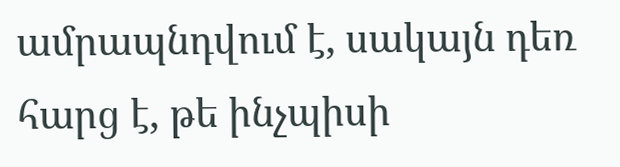ամրապնդվում է, սակայն դեռ հարց է, թե ինչպիսի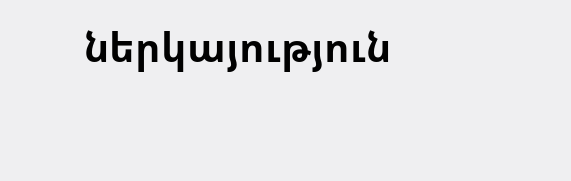ներկայություն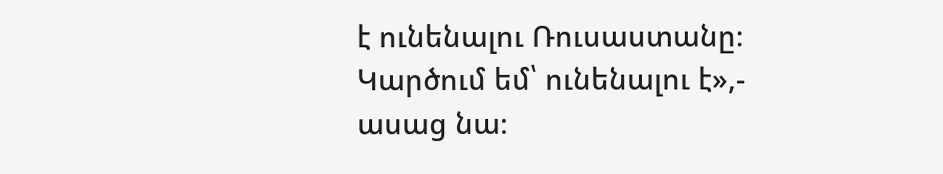է ունենալու Ռուսաստանը։ Կարծում եմ՝ ունենալու է»,- ասաց նա։